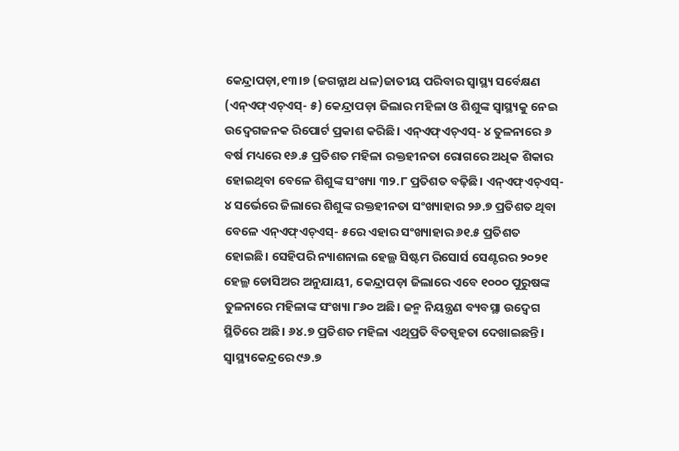କେନ୍ଦ୍ରାପଡ଼ା,୧୩।୭ (ଜଗନ୍ନାଥ ଧଳ)ଜାତୀୟ ପରିବାର ସ୍ବାସ୍ଥ୍ୟ ସର୍ବେକ୍ଷଣ (ଏନ୍ଏଫ୍ଏଚ୍ଏସ୍- ୫) କେନ୍ଦ୍ରାପଡ଼ା ଜିଲାର ମହିଳା ଓ ଶିଶୁଙ୍କ ସ୍ବାସ୍ଥ୍ୟକୁ ନେଇ ଉଦ୍ବେଗଜନକ ରିପୋର୍ଟ ପ୍ରକାଶ କରିଛି। ଏନ୍ଏଫ୍ଏଚ୍ଏସ୍- ୪ ତୁଳନାରେ ୬ ବର୍ଷ ମଧ୍ୟରେ ୧୬.୫ ପ୍ରତିଶତ ମହିଳା ରକ୍ତହୀନତା ରୋଗରେ ଅଧିକ ଶିକାର ହୋଇଥିବା ବେଳେ ଶିଶୁଙ୍କ ସଂଖ୍ୟା ୩୨.୮ ପ୍ରତିଶତ ବଢ଼ିଛି। ଏନ୍ଏଫ୍ଏଚ୍ଏସ୍- ୪ ସର୍ଭେରେ ଜିଲାରେ ଶିଶୁଙ୍କ ରକ୍ତହୀନତା ସଂଖ୍ୟାହାର ୨୬.୭ ପ୍ରତିଶତ ଥିବା ବେଳେ ଏନ୍ଏଫ୍ଏଚ୍ଏସ୍- ୫ରେ ଏହାର ସଂଖ୍ୟାହାର ୬୧.୫ ପ୍ରତିଶତ ହୋଇଛି। ସେହିପରି ନ୍ୟାଶନାଲ ହେଲ୍ଥ ସିଷ୍ଟମ ରିସୋର୍ସ ସେଣ୍ଟରର ୨୦୨୧ ହେଲ୍ଥ ଡୋସିଅର ଅନୁଯାୟୀ, କେନ୍ଦ୍ରାପଡ଼ା ଜିଲାରେ ଏବେ ୧୦୦୦ ପୁରୁଷଙ୍କ ତୁଳନାରେ ମହିଳାଙ୍କ ସଂଖ୍ୟା ୮୬୦ ଅଛି। ଜନ୍ମ ନିୟନ୍ତ୍ରଣ ବ୍ୟବସ୍ଥା ଉଦ୍ବେଗ ସ୍ଥିତିରେ ଅଛି। ୬୪.୭ ପ୍ରତିଶତ ମହିଳା ଏଥିପ୍ରତି ବିତସ୍ପୃହତା ଦେଖାଇଛନ୍ତି। ସ୍ବାସ୍ଥ୍ୟକେନ୍ଦ୍ରରେ ୯୬.୭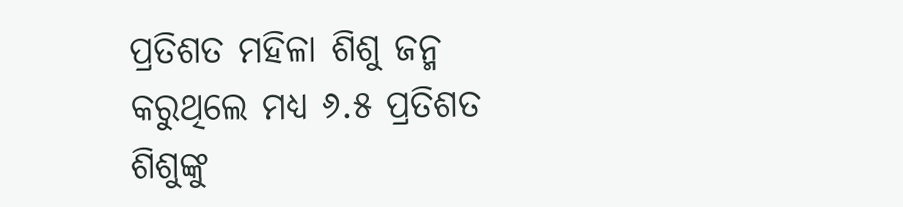ପ୍ରତିଶତ ମହିଳା ଶିଶୁ ଜନ୍ମ କରୁଥିଲେ ମଧ୍ୟ ୬.୫ ପ୍ରତିଶତ ଶିଶୁଙ୍କୁ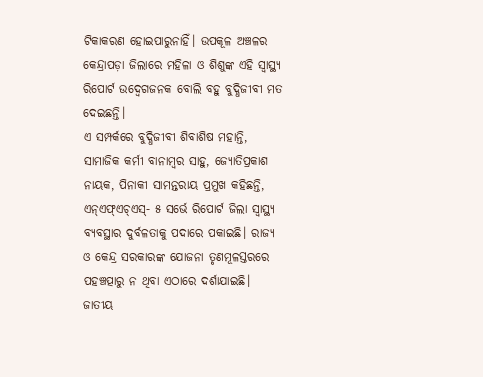ଟିକାକରଣ ହୋଇପାରୁନାହିଁ। ଉପକୂଳ ଅଞ୍ଚଳର କେନ୍ଦ୍ରାପଡ଼ା ଜିଲାରେ ମହିଳା ଓ ଶିଶୁଙ୍କ ଏହି ସ୍ବାସ୍ଥ୍ୟ ରିପୋର୍ଟ ଉଦ୍ବେଗଜନକ ବୋଲି ବହୁ ବୁଦ୍ଧିଜୀବୀ ମତ ଦେଇଛନ୍ତି।
ଏ ସମ୍ପର୍କରେ ବୁଦ୍ଧିଜୀବୀ ଶିବାଶିଷ ମହାନ୍ତି, ସାମାଜିକ କର୍ମୀ ବାନାମ୍ବର ସାହୁ, ଜ୍ୟୋତିପ୍ରକାଶ ନାୟକ, ପିନାକୀ ସାମନ୍ତରାୟ ପ୍ରମୁଖ କହିଛନ୍ତି, ଏନ୍ଏଫ୍ଏଚ୍ଏସ୍- ୫ ସର୍ଭେ ରିପୋର୍ଟ ଜିଲା ସ୍ବାସ୍ଥ୍ୟ ବ୍ୟବସ୍ଥାର ଦୁର୍ବଳତାକୁ ପଦାରେ ପକାଇଛି। ରାଜ୍ୟ ଓ କେନ୍ଦ୍ର ସରକାରଙ୍କ ଯୋଜନା ତୃଣମୂଳସ୍ତରରେ ପହଞ୍ଚତ୍ପାରୁ ନ ଥିବା ଏଠାରେ ଦର୍ଶାଯାଇଛି। ଜାତୀୟ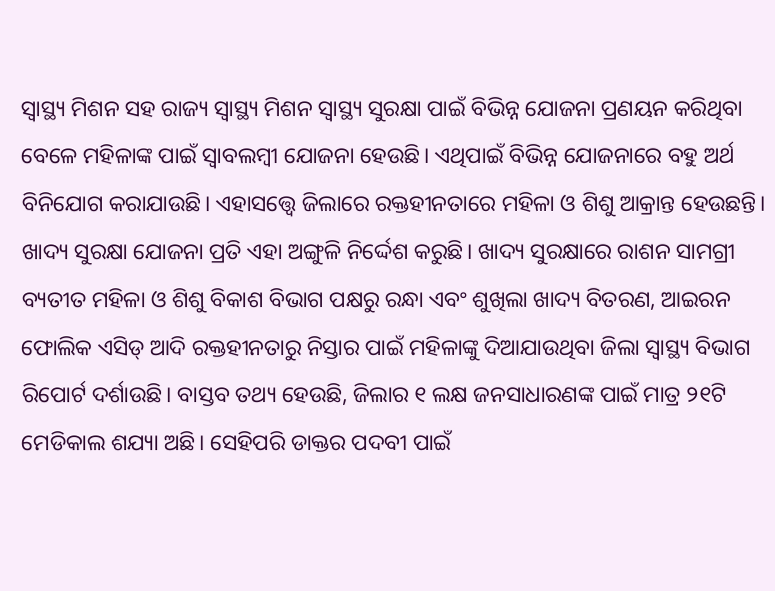ସ୍ବାସ୍ଥ୍ୟ ମିଶନ ସହ ରାଜ୍ୟ ସ୍ବାସ୍ଥ୍ୟ ମିଶନ ସ୍ବାସ୍ଥ୍ୟ ସୁରକ୍ଷା ପାଇଁ ବିଭିନ୍ନ ଯୋଜନା ପ୍ରଣୟନ କରିଥିବା ବେଳେ ମହିଳାଙ୍କ ପାଇଁ ସ୍ବାବଲମ୍ବୀ ଯୋଜନା ହେଉଛି। ଏଥିପାଇଁ ବିଭିନ୍ନ ଯୋଜନାରେ ବହୁ ଅର୍ଥ ବିନିଯୋଗ କରାଯାଉଛି। ଏହାସତ୍ତ୍ୱେ ଜିଲାରେ ରକ୍ତହୀନତାରେ ମହିଳା ଓ ଶିଶୁ ଆକ୍ରାନ୍ତ ହେଉଛନ୍ତି। ଖାଦ୍ୟ ସୁରକ୍ଷା ଯୋଜନା ପ୍ରତି ଏହା ଅଙ୍ଗୁଳି ନିର୍ଦ୍ଦେଶ କରୁଛି। ଖାଦ୍ୟ ସୁରକ୍ଷାରେ ରାଶନ ସାମଗ୍ରୀ ବ୍ୟତୀତ ମହିଳା ଓ ଶିଶୁ ବିକାଶ ବିଭାଗ ପକ୍ଷରୁ ରନ୍ଧା ଏବଂ ଶୁଖିଲା ଖାଦ୍ୟ ବିତରଣ, ଆଇରନ ଫୋଲିକ ଏସିଡ୍ ଆଦି ରକ୍ତହୀନତାରୁ ନିସ୍ତାର ପାଇଁ ମହିଳାଙ୍କୁ ଦିଆଯାଉଥିବା ଜିଲା ସ୍ବାସ୍ଥ୍ୟ ବିଭାଗ ରିପୋର୍ଟ ଦର୍ଶାଉଛି। ବାସ୍ତବ ତଥ୍ୟ ହେଉଛି, ଜିଲାର ୧ ଲକ୍ଷ ଜନସାଧାରଣଙ୍କ ପାଇଁ ମାତ୍ର ୨୧ଟି ମେଡିକାଲ ଶଯ୍ୟା ଅଛି। ସେହିପରି ଡାକ୍ତର ପଦବୀ ପାଇଁ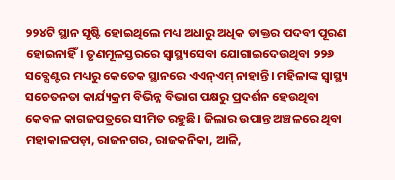୨୨୪ଟି ସ୍ଥାନ ସୃଷ୍ଟି ହୋଇଥିଲେ ମଧ୍ୟ ଅଧାରୁ ଅଧିକ ଡାକ୍ତର ପଦବୀ ପୂରଣ ହୋଇନାହିଁ। ତୃଣମୂଳସ୍ତରରେ ସ୍ବାସ୍ଥ୍ୟସେବା ଯୋଗାଇଦେଉଥିବା ୨୨୬ ସବ୍ସେଣ୍ଟର ମଧ୍ୟରୁ କେତେକ ସ୍ଥାନରେ ଏଏନ୍ଏମ୍ ନାହାନ୍ତି। ମହିଳାଙ୍କ ସ୍ବାସ୍ଥ୍ୟ ସଚେତନତା କାର୍ଯ୍ୟକ୍ରମ ବିଭିନ୍ନ ବିଭାଗ ପକ୍ଷରୁ ପ୍ରଦର୍ଶନ ହେଉଥିବା କେବଳ କାଗଜପତ୍ରରେ ସୀମିତ ରହୁଛି। ଜିଲାର ଉପାନ୍ତ ଅଞ୍ଚଳରେ ଥିବା ମହାକାଳପଡ଼ା, ରାଜନଗର, ରାଜକନିକା, ଆଳି,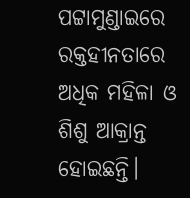ପଟ୍ଟାମୁଣ୍ଡାଇରେ ରକ୍ତହୀନତାରେ ଅଧିକ ମହିଳା ଓ ଶିଶୁ ଆକ୍ରାନ୍ତ ହୋଇଛନ୍ତି।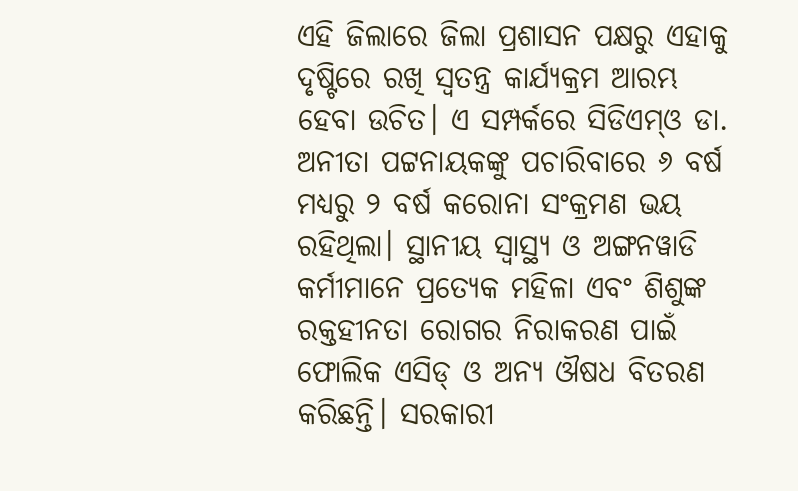ଏହି ଜିଲାରେ ଜିଲା ପ୍ରଶାସନ ପକ୍ଷରୁ ଏହାକୁ ଦୃଷ୍ଟିରେ ରଖି ସ୍ବତନ୍ତ୍ର କାର୍ଯ୍ୟକ୍ରମ ଆରମ୍ଭ ହେବା ଉଚିତ। ଏ ସମ୍ପର୍କରେ ସିଡିଏମ୍ଓ ଡା. ଅନୀତା ପଟ୍ଟନାୟକଙ୍କୁ ପଚାରିବାରେ ୬ ବର୍ଷ ମଧ୍ୟରୁ ୨ ବର୍ଷ କରୋନା ସଂକ୍ରମଣ ଭୟ ରହିଥିଲା। ସ୍ଥାନୀୟ ସ୍ବାସ୍ଥ୍ୟ ଓ ଅଙ୍ଗନୱାଡି କର୍ମୀମାନେ ପ୍ରତ୍ୟେକ ମହିଳା ଏବଂ ଶିଶୁଙ୍କ ରକ୍ତହୀନତା ରୋଗର ନିରାକରଣ ପାଇଁ ଫୋଲିକ ଏସିଡ୍ ଓ ଅନ୍ୟ ଔଷଧ ବିତରଣ କରିଛନ୍ତି। ସରକାରୀ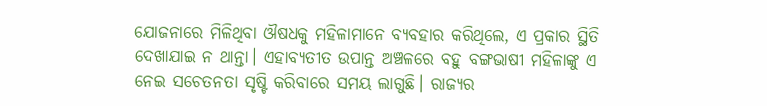ଯୋଜନାରେ ମିଳିଥିବା ଔଷଧକୁ ମହିଳାମାନେ ବ୍ୟବହାର କରିଥିଲେ, ଏ ପ୍ରକାର ସ୍ଥିତି ଦେଖାଯାଇ ନ ଥାନ୍ତା। ଏହାବ୍ୟତୀତ ଉପାନ୍ତ ଅଞ୍ଚଳରେ ବହୁ ବଙ୍ଗଭାଷୀ ମହିଳାଙ୍କୁ ଏ ନେଇ ସଚେତନତା ସୃଷ୍ଟି କରିବାରେ ସମୟ ଲାଗୁଛି। ରାଜ୍ୟର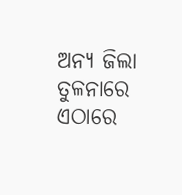ଅନ୍ୟ ଜିଲା ତୁଳନାରେ ଏଠାରେ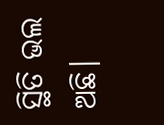ସ୍ଥିତି ଭଲ ଅଛି।